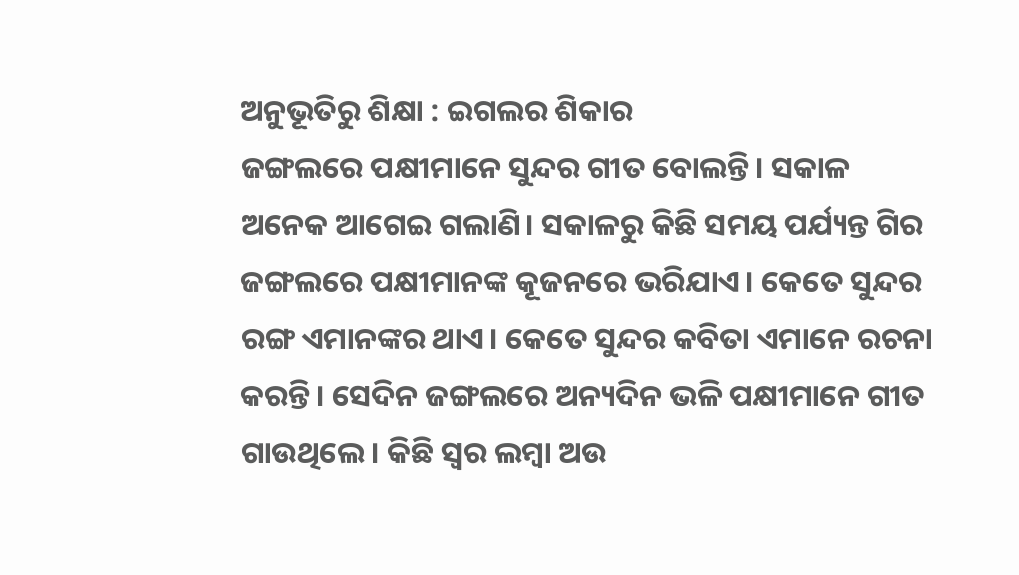ଅନୁଭୂତିରୁ ଶିକ୍ଷା : ଇଗଲର ଶିକାର
ଜଙ୍ଗଲରେ ପକ୍ଷୀମାନେ ସୁନ୍ଦର ଗୀତ ବୋଲନ୍ତି। ସକାଳ ଅନେକ ଆଗେଇ ଗଲାଣି। ସକାଳରୁ କିଛି ସମୟ ପର୍ଯ୍ୟନ୍ତ ଗିର ଜଙ୍ଗଲରେ ପକ୍ଷୀମାନଙ୍କ କୂଜନରେ ଭରିଯାଏ। କେତେ ସୁନ୍ଦର ରଙ୍ଗ ଏମାନଙ୍କର ଥାଏ। କେତେ ସୁନ୍ଦର କବିତା ଏମାନେ ରଚନା କରନ୍ତି। ସେଦିନ ଜଙ୍ଗଲରେ ଅନ୍ୟଦିନ ଭଳି ପକ୍ଷୀମାନେ ଗୀତ ଗାଉଥିଲେ। କିଛି ସ୍ୱର ଲମ୍ବା ଅଉ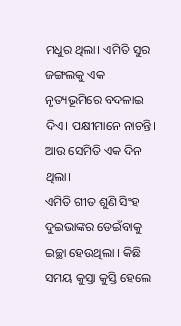ମଧୁର ଥିଲା। ଏମିତି ସୁର ଜଙ୍ଗଲକୁ ଏକ ନୃତ୍ୟଭୂମିରେ ବଦଳାଇ ଦିଏ। ପକ୍ଷୀମାନେ ନାଚନ୍ତି। ଆଉ ସେମିତି ଏକ ଦିନ ଥିଲା।
ଏମିତି ଗୀତ ଶୁଣି ସିଂହ ଦୁଇଭାଙ୍କର ଡେଇଁବାକୁ ଇଚ୍ଛା ହେଉଥିଲା । କିଛି ସମୟ କୁସ୍ତା କୁସ୍ତି ହେଲେ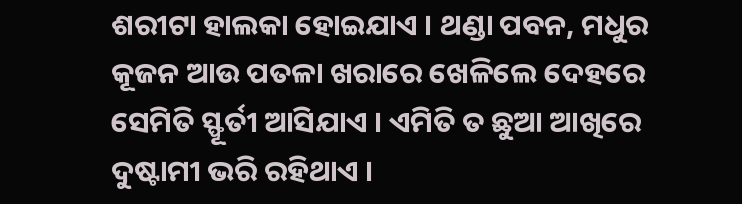ଶରୀଟା ହାଲକା ହୋଇଯାଏ । ଥଣ୍ଡା ପବନ, ମଧୁର କୂଜନ ଆଉ ପତଳା ଖରାରେ ଖେଳିଲେ ଦେହରେ ସେମିତି ସ୍ଫୂର୍ତୀ ଆସିଯାଏ । ଏମିତି ତ ଛୁଆ ଆଖିରେ ଦୁଷ୍ଟାମୀ ଭରି ରହିଥାଏ ।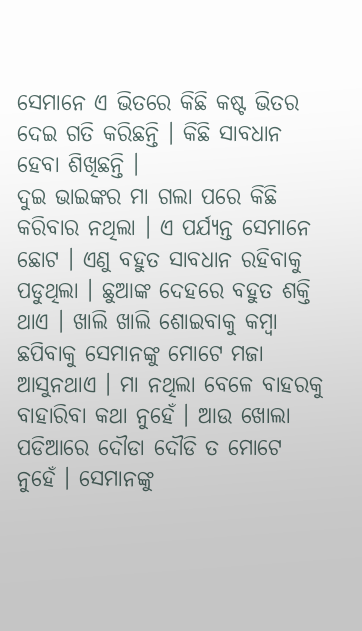ସେମାନେ ଏ ଭିତରେ କିଛି କଷ୍ଟ ଭିତର ଦେଇ ଗତି କରିଛନ୍ତି । କିଛି ସାବଧାନ ହେବା ଶିଖିଛନ୍ତି ।
ଦୁଇ ଭାଇଙ୍କର ମା ଗଲା ପରେ କିଛି କରିବାର ନଥିଲା । ଏ ପର୍ଯ୍ୟନ୍ତ ସେମାନେ ଛୋଟ । ଏଣୁ ବହୁତ ସାବଧାନ ରହିବାକୁ ପଡୁଥିଲା । ଛୁଆଙ୍କ ଦେହରେ ବହୁତ ଶକ୍ତି ଥାଏ । ଖାଲି ଖାଲି ଶୋଇବାକୁ କମ୍ବା ଛପିବାକୁ ସେମାନଙ୍କୁ ମୋଟେ ମଜା ଆସୁନଥାଏ । ମା ନଥିଲା ବେଳେ ବାହରକୁ ବାହାରିବା କଥା ନୁହେଁ । ଆଉ ଖୋଲା ପଡିଆରେ ଦୌଡା ଦୌଡି ତ ମୋଟେ ନୁହେଁ । ସେମାନଙ୍କୁ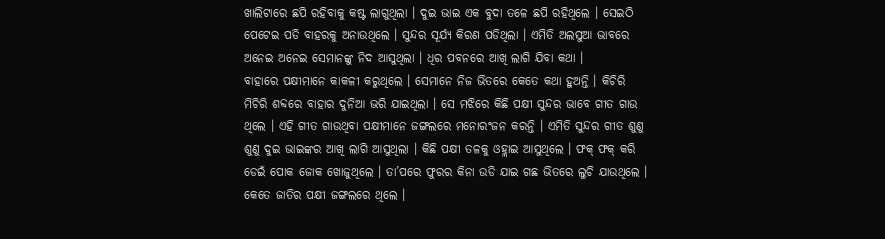ଖାଲିଟାରେ ଛପି ରହିବାକୁ କଷ୍ଟ ଲାଗୁଥିଲା । ଦୁଇ ଭାଇ ଏକ ବୁଦା ତଳେ ଛପି ରହିଥିଲେ । ସେଇଠି ପେଟେଇ ପଡି ବାହରକୁ ଅନାଉଥିଲେ । ସୁନ୍ଦର ସୂର୍ଯ୍ୟ କିରଣ ପଡିଥିଲା । ଏମିତି ଅଲସୁଆ ଭାବରେ ଅନେଇ ଅନେଇ ସେମାନଙ୍କୁ ନିଦ ଆସୁଥିଲା । ଧିର ପବନରେ ଆଖି ଲାଗି ଯିବା କଥା ।
ବାହାରେ ପକ୍ଷୀମାନେ କାକଳୀ କରୁଥିଲେ । ସେମାନେ ନିଜ ଭିତରେ କେତେ କଥା ହୁଅନ୍ତି । କିଚିରି ମିଚିରି ଶବ୍ଦରେ ବାହାର ଦୁନିଆ ଭରି ଯାଇଥିଲା । ସେ ମଝିରେ କିଛି ପକ୍ଷୀ ସୁନ୍ଦର ଭାବେ ଗୀତ ଗାଉ ଥିଲେ । ଏହି ଗୀତ ଗାଉଥିବା ପକ୍ଷୀମାନେ ଜଙ୍ଗଲରେ ମନୋରଂଜନ କରନ୍ତି । ଏମିତି ସୁନ୍ଦର ଗୀତ ଶୁଣୁ ଶୁଣୁ ଦୁଇ ଭାଇଙ୍କର ଆଖି ଲାଗି ଆସୁଥିଲା । କିଛି ପକ୍ଷୀ ତଳକୁ ଓହ୍ଲାଇ ଆସୁଥିଲେ । ଫକ୍ ଫକ୍ କରି ଡେଇଁ ପୋକ ଜୋକ ଖୋଜୁଥିଲେ । ତା’ପରେ ଫୁରର କିନା ଉଡି ଯାଇ ଗଛ ଭିତରେ ଲୁଚି ଯାଉଥିଲେ । କେତେ ଜାତିର ପକ୍ଷୀ ଜଙ୍ଗଲରେ ଥିଲେ ।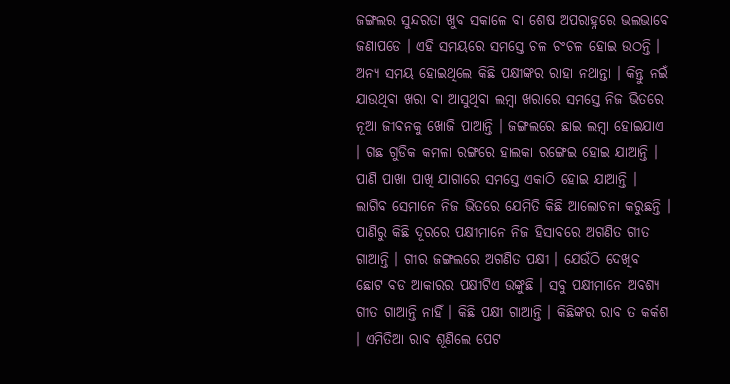ଜଙ୍ଗଲର ସୁନ୍ଦରତା ଖୁବ ସକାଳେ ବା ଶେଷ ଅପରାହ୍ନରେ ଭଲଭାବେ ଜଣାପଡେ । ଏହି ସମୟରେ ସମସ୍ତେ ଚଳ ଚଂଚଳ ହୋଇ ଉଠନ୍ତି । ଅନ୍ୟ ସମୟ ହୋଇଥିଲେ କିଛି ପକ୍ଷୀଙ୍କର ରାହା ନଥାନ୍ତା । କିନ୍ତୁ ନଇଁ ଯାଉଥିବା ଖରା ବା ଆସୁଥିବା ଲମ୍ବା ଖରାରେ ସମସ୍ତେ ନିଜ ଭିତରେ ନୂଆ ଜୀବନକୁ ଖୋଜି ପାଆନ୍ତି । ଜଙ୍ଗଲରେ ଛାଇ ଲମ୍ବା ହୋଇଯାଏ । ଗଛ ଗୁଡିକ କମଳା ରଙ୍ଗରେ ହାଲକା ରଙ୍ଗେଇ ହୋଇ ଯାଆନ୍ତି । ପାଣି ପାଖା ପାଖି ଯାଗାରେ ସମସ୍ତେ ଏକାଠି ହୋଇ ଯାଆନ୍ତି । ଲାଗିବ ସେମାନେ ନିଜ ଭିତରେ ଯେମିତି କିଛି ଆଲୋଚନା କରୁଛନ୍ତି । ପାଣିରୁ କିଛି ଦୂରରେ ପକ୍ଷୀମାନେ ନିଜ ହିସାବରେ ଅଗଣିତ ଗୀତ ଗାଆନ୍ତି । ଗୀର ଜଙ୍ଗଲରେ ଅଗଣିତ ପକ୍ଷୀ । ଯେଉଁଠି ଦେଖିବ ଛୋଟ ବଡ ଆକାରର ପକ୍ଷୀଟିଏ ଉଙ୍କୁଛି । ସବୁ ପକ୍ଷୀମାନେ ଅବଶ୍ୟ ଗୀତ ଗାଆନ୍ତି ନାହିଁ । କିଛି ପକ୍ଷୀ ଗାଆନ୍ତି । କିଛିଙ୍କର ରାବ ତ କର୍କଶ । ଏମିତିଆ ରାବ ଶୂଣିଲେ ପେଟ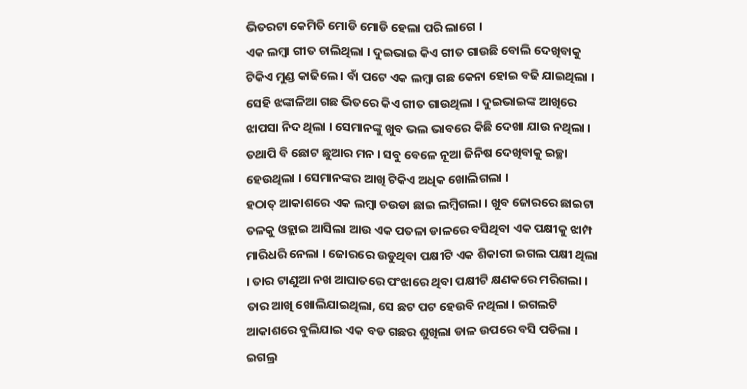ଭିତରଟା କେମିତି ମୋଡି ମୋଡି ହେଲା ପରି ଲାଗେ ।
ଏକ ଲମ୍ବା ଗୀତ ଚାଲିଥିଲା । ଦୁଇଭାଇ କିଏ ଗୀତ ଗାଉଛି ବୋଲି ଦେଖିବାକୁ ଟିକିଏ ମୁଣ୍ଡ କାଢିଲେ । ବାଁ ପଟେ ଏକ ଲମ୍ବା ଗଛ କେନା ହୋଇ ବଢି ଯାଇଥିଲା । ସେହି ଝଙ୍କାଳିଆ ଗଛ ଭିତରେ କିଏ ଗୀତ ଗାଉଥିଲା । ଦୁଇଭାଇଙ୍କ ଆଖିରେ ଝାପସା ନିଦ ଥିଲା । ସେମାନଙ୍କୁ ଖୁବ ଭଲ ଭାବରେ କିଛି ଦେଖା ଯାଉ ନଥିଲା । ତଥାପି ବି ଛୋଟ ଛୁଆର ମନ । ସବୁ ବେଳେ ନୂଆ ଜିନିଷ ଦେଖିବାକୁ ଇଚ୍ଛା ହେଉଥିଲା । ସେମାନଙ୍କର ଆଖି ଟିକିଏ ଅଧିକ ଖୋଲିଗଲା ।
ହଠାତ୍ ଆକାଶରେ ଏକ ଲମ୍ବା ଚଉଡା ଛାଇ ଲମ୍ବିଗଲା । ଖୁବ ଜୋରରେ ଛାଇଟା ତଳକୁ ଓହ୍ଲାଇ ଆସିଲା ଆଉ ଏକ ପତଳା ଡାଳରେ ବସିଥିବା ଏକ ପକ୍ଷୀକୁ ଝାମ୍ପ ମାରିଧରି ନେଲା । ଜୋରରେ ଉଡୁଥିବା ପକ୍ଷୀଟି ଏକ ଶିକାରୀ ଇଗଲ ପକ୍ଷୀ ଥିଲା । ତାର ଟାଣୁଆ ନଖ ଆଘାତରେ ପଂଝାରେ ଥିବା ପକ୍ଷୀଟି କ୍ଷଣକରେ ମରିଗଲା । ତାର ଆଖି ଖୋଲିଯାଇଥିଲା, ସେ ଛଟ ପଟ ହେଉବି ନଥିଲା । ଇଗଲଟି ଆକାଶରେ ବୁଲିଯାଇ ଏକ ବଡ ଗଛର ଶୁଖିଲା ଡାଳ ଉପରେ ବସି ପଡିଲା । ଇଗଲ୍ର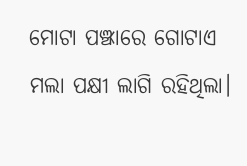ମୋଟା ପଞ୍ଝାରେ ଗୋଟାଏ ମଲା ପକ୍ଷୀ ଲାଗି ରହିଥିଲା।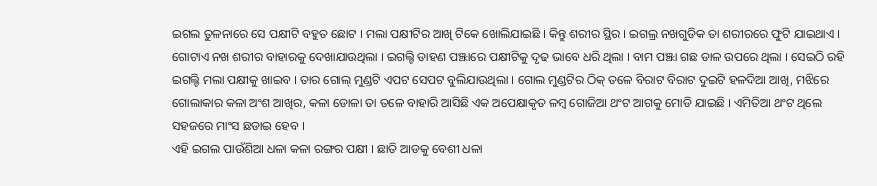ଇଗଲ ତୁଳନାରେ ସେ ପକ୍ଷୀଟି ବହୁତ ଛୋଟ । ମଲା ପକ୍ଷୀଟିର ଆଖି ଟିକେ ଖୋଲିଯାଇଛି । କିନ୍ତୁ ଶରୀର ସ୍ଥିର । ଇଗଲ୍ର ନଖଗୁଡିକ ତା ଶରୀରରେ ଫୁଟି ଯାଇଥାଏ । ଗୋଟାଏ ନଖ ଶରୀର ବାହାରକୁ ଦେଖାଯାଉଥିଲା । ଇଗଲ୍ଟି ଡାହଣ ପଞ୍ଝାରେ ପକ୍ଷୀଟିକୁ ଦୃଢ ଭାବେ ଧରି ଥିଲା । ବାମ ପଞ୍ଝା ଗଛ ଡାଳ ଉପରେ ଥିଲା । ସେଇଠି ରହି ଇଗଲ୍ଟି ମଲା ପକ୍ଷୀକୁ ଖାଇବ । ତାର ଗୋଲ୍ ମୁଣ୍ଡଟି ଏପଟ ସେପଟ ବୁଲିଯାଉଥିଲା । ଗୋଲ ମୁଣ୍ଡଟିର ଠିକ୍ ତଳେ ବିରାଟ ବିରାଟ ଦୁଇଟି ହଳଦିଆ ଆଖି, ମଝିରେ ଗୋଲାକାର କଳା ଅଂଶ ଆଖିର, କଳା ଡୋଳା ତା ତଳେ ବାହାରି ଆସିଛି ଏକ ଅପେକ୍ଷାକୃତ ଳମ୍ବ ଗୋଜିଆ ଥଂଟ ଆଗକୁ ମୋଡି ଯାଇଛି । ଏମିତିଆ ଥଂଟ ଥିଲେ ସହଜରେ ମାଂସ ଛଡାଇ ହେବ ।
ଏହି ଇଗଲ ପାଉଁଶିଆ ଧଳା କଳା ରଙ୍ଗର ପକ୍ଷୀ । ଛାତି ଆଡକୁ ବେଶୀ ଧଳା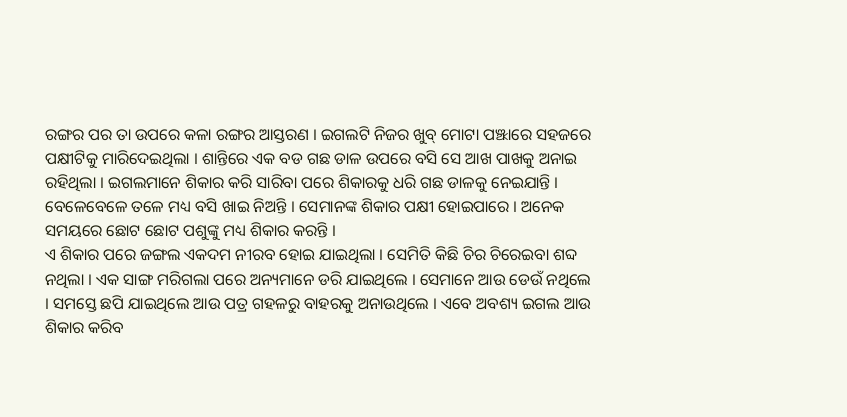ରଙ୍ଗର ପର ତା ଉପରେ କଳା ରଙ୍ଗର ଆସ୍ତରଣ । ଇଗଲଟି ନିଜର ଖୁବ୍ ମୋଟା ପଞ୍ଝାରେ ସହଜରେ ପକ୍ଷୀଟିକୁ ମାରିଦେଇଥିଲା । ଶାନ୍ତିରେ ଏକ ବଡ ଗଛ ଡାଳ ଉପରେ ବସି ସେ ଆଖ ପାଖକୁ ଅନାଇ ରହିଥିଲା । ଇଗଲମାନେ ଶିକାର କରି ସାରିବା ପରେ ଶିକାରକୁ ଧରି ଗଛ ଡାଳକୁ ନେଇଯାନ୍ତି । ବେଳେବେଳେ ତଳେ ମଧ୍ୟ ବସି ଖାଇ ନିଅନ୍ତି । ସେମାନଙ୍କ ଶିକାର ପକ୍ଷୀ ହୋଇପାରେ । ଅନେକ ସମୟରେ ଛୋଟ ଛୋଟ ପଶୁଙ୍କୁ ମଧ୍ୟ ଶିକାର କରନ୍ତି ।
ଏ ଶିକାର ପରେ ଜଙ୍ଗଲ ଏକଦମ ନୀରବ ହୋଇ ଯାଇଥିଲା । ସେମିତି କିଛି ଚିର ଚିରେଇବା ଶବ୍ଦ ନଥିଲା । ଏକ ସାଙ୍ଗ ମରିଗଲା ପରେ ଅନ୍ୟମାନେ ଡରି ଯାଇଥିଲେ । ସେମାନେ ଆଉ ଡେଉଁ ନଥିଲେ । ସମସ୍ତେ ଛପି ଯାଇଥିଲେ ଆଉ ପତ୍ର ଗହଳରୁ ବାହରକୁ ଅନାଉଥିଲେ । ଏବେ ଅବଶ୍ୟ ଇଗଲ ଆଉ ଶିକାର କରିବ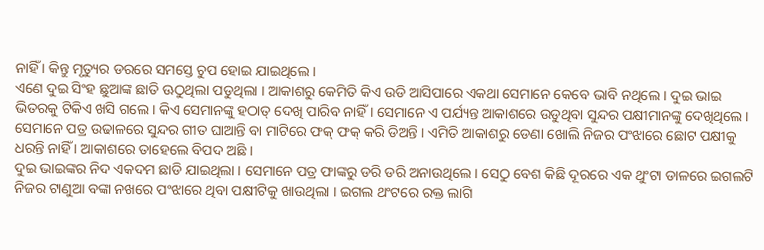ନାହିଁ । କିନ୍ତୁ ମୃତ୍ୟୁର ଡରରେ ସମସ୍ତେ ଚୁପ ହୋଇ ଯାଇଥିଲେ ।
ଏଣେ ଦୁଇ ସିଂହ ଛୁଆଙ୍କ ଛାତି ଊଠୁଥିଲା ପଡୁଥିଲା । ଆକାଶରୁ କେମିତି କିଏ ଉଡି ଆସିପାରେ ଏକଥା ସେମାନେ କେବେ ଭାବି ନଥିଲେ । ଦୁଇ ଭାଇ ଭିତରକୁ ଟିକିଏ ଖସି ଗଲେ । କିଏ ସେମାନଙ୍କୁ ହଠାତ୍ ଦେଖି ପାରିବ ନାହିଁ । ସେମାନେ ଏ ପର୍ଯ୍ୟନ୍ତ ଆକାଶରେ ଉଡୁଥିବା ସୁନ୍ଦର ପକ୍ଷୀମାନଙ୍କୁ ଦେଖିଥିଲେ । ସେମାନେ ପତ୍ର ଉଢାଳରେ ସୁନ୍ଦର ଗୀତ ଘାଆନ୍ତି ବା ମାଟିରେ ଫକ୍ ଫକ୍ କରି ଡିଅନ୍ତି । ଏମିତି ଆକାଶରୁ ଡେଣା ଖୋଲି ନିଜର ପଂଝାରେ ଛୋଟ ପକ୍ଷୀକୁ ଧରନ୍ତି ନାହିଁ । ଆକାଶରେ ତାହେଲେ ବିପଦ ଅଛି ।
ଦୁଇ ଭାଇଙ୍କର ନିଦ ଏକଦମ ଛାଡି ଯାଇଥିଲା । ସେମାନେ ପତ୍ର ଫାଙ୍କରୁ ଡରି ଡରି ଅନାଉଥିଲେ । ସେଠୁ ବେଶ କିଛି ଦୂରରେ ଏକ ଥୁଂଟା ଡାଳରେ ଇଗଲଟି ନିଜର ଟାଣୁଆ ବଙ୍କା ନଖରେ ପଂଝାରେ ଥିବା ପକ୍ଷୀଟିକୁ ଖାଉଥିଲା । ଇଗଲ ଥଂଟରେ ରକ୍ତ ଲାଗି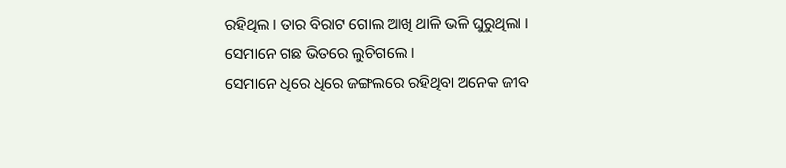ରହିଥିଲ । ତାର ବିରାଟ ଗୋଲ ଆଖି ଥାଳି ଭଳି ଘୁରୁଥିଲା । ସେମାନେ ଗଛ ଭିତରେ ଲୁଚିଗଲେ ।
ସେମାନେ ଧିରେ ଧିରେ ଜଙ୍ଗଲରେ ରହିଥିବା ଅନେକ ଜୀବ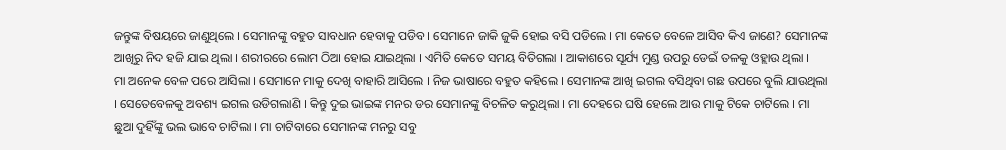ଜନ୍ତୁଙ୍କ ବିଷୟରେ ଜାଣୁଥିଲେ । ସେମାନଙ୍କୁ ବହୁତ ସାବଧାନ ହେବାକୁ ପଡିବ । ସେମାନେ ଜାକି ଜୁକି ହୋଇ ବସି ପଡିଲେ । ମା କେତେ ବେଳେ ଆସିବ କିଏ ଜାଣେ? ସେମାନଙ୍କ ଆଖିରୁ ନିଦ ହଜି ଯାଇ ଥିଲା । ଶରୀରରେ ଲୋମ ଠିଆ ହୋଇ ଯାଇଥିଲା । ଏମିତି କେତେ ସମୟ ବିତିଗଲା । ଆକାଶରେ ସୂର୍ଯ୍ୟ ମୁଣ୍ଡ ଉପରୁ ଡେଇଁ ତଳକୁ ଓହ୍ଲାଉ ଥିଲା ।
ମା ଅନେକ ବେଳ ପରେ ଆସିଲା । ସେମାନେ ମାକୁ ଦେଖି ବାହାରି ଆସିଲେ । ନିଜ ଭାଷାରେ ବହୁତ କହିଲେ । ସେମାନଙ୍କ ଆଖି ଇଗଲ ବସିଥିବା ଗଛ ଉପରେ ବୁଲି ଯାଉଥିଲା । ସେତେବେଳକୁ ଅବଶ୍ୟ ଇଗଲ ଉଡିଗଲାଣି । କିନ୍ତୁ ଦୁଇ ଭାଇଙ୍କ ମନର ଡର ସେମାନଙ୍କୁ ବିଚଳିତ କରୁଥିଲା । ମା ଦେହରେ ଘଷି ହେଲେ ଆଉ ମାକୁ ଟିକେ ଚାଟିଲେ । ମା ଛୁଆ ଦୁହିଁଙ୍କୁ ଭଲ ଭାବେ ଚାଟିଲା । ମା ଚାଟିବାରେ ସେମାନଙ୍କ ମନରୁ ସବୁ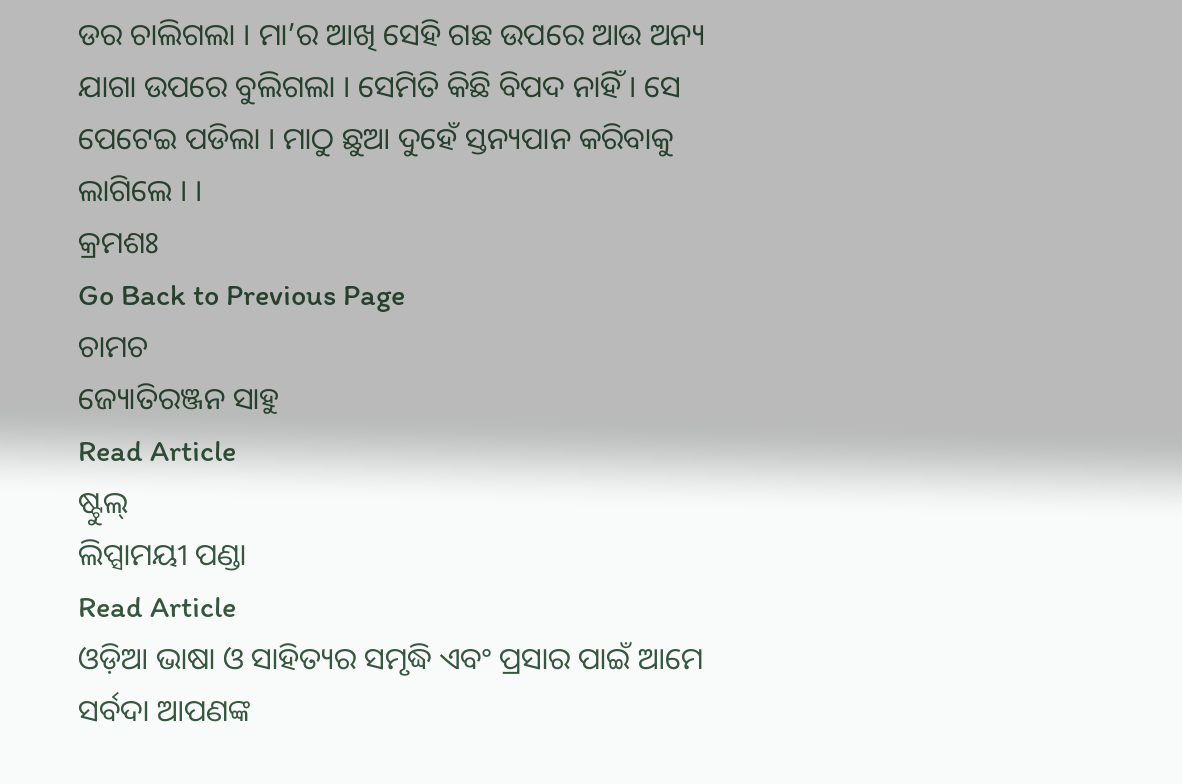ଡର ଚାଲିଗଲା । ମା’ର ଆଖି ସେହି ଗଛ ଉପରେ ଆଉ ଅନ୍ୟ ଯାଗା ଉପରେ ବୁଲିଗଲା । ସେମିତି କିଛି ବିପଦ ନାହିଁ । ସେ ପେଟେଇ ପଡିଲା । ମାଠୁ ଛୁଆ ଦୁହେଁ ସ୍ତନ୍ୟପାନ କରିବାକୁ ଲାଗିଲେ । ।
କ୍ରମଶଃ
Go Back to Previous Page
ଚାମଚ
ଜ୍ୟୋତିରଞ୍ଜନ ସାହୁ
Read Article
ଷ୍ଟୁଲ୍
ଲିପ୍ସାମୟୀ ପଣ୍ଡା
Read Article
ଓଡ଼ିଆ ଭାଷା ଓ ସାହିତ୍ୟର ସମୃଦ୍ଧି ଏବଂ ପ୍ରସାର ପାଇଁ ଆମେ ସର୍ବଦା ଆପଣଙ୍କ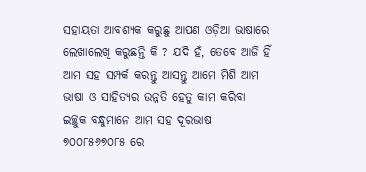ସହାୟତା ଆବଶ୍ୟକ କରୁଛୁ ଆପଣ ଓଡ଼ିଆ ଭାଷାରେ ଲେଖାଲେଖି କରୁଛନ୍ତି କି ? ଯଦି ହଁ, ତେବେ ଆଜି ହିଁ ଆମ ସହ ସମ୍ପର୍କ କରନ୍ତୁ ଆସନ୍ତୁ ଆମେ ମିଶି ଆମ ଭାଷା ଓ ସାହିତ୍ୟର ଉନ୍ନତି ହେତୁ କାମ କରିବା
ଇଚ୍ଛୁକ ବନ୍ଧୁମାନେ ଆମ ସହ ଦୂରଭାଷ ୭୦୦୮୫୬୭୦୮୫ ରେ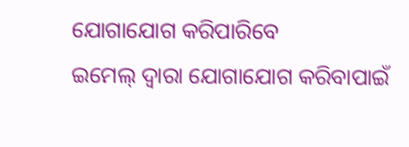ଯୋଗାଯୋଗ କରିପାରିବେ
ଇମେଲ୍ ଦ୍ବାରା ଯୋଗାଯୋଗ କରିବାପାଇଁ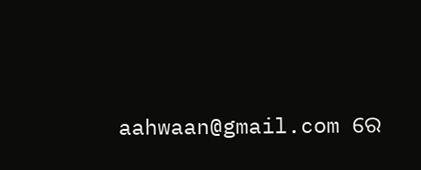aahwaan@gmail.com ରେ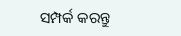ସମ୍ପର୍କ କରନ୍ତୁ